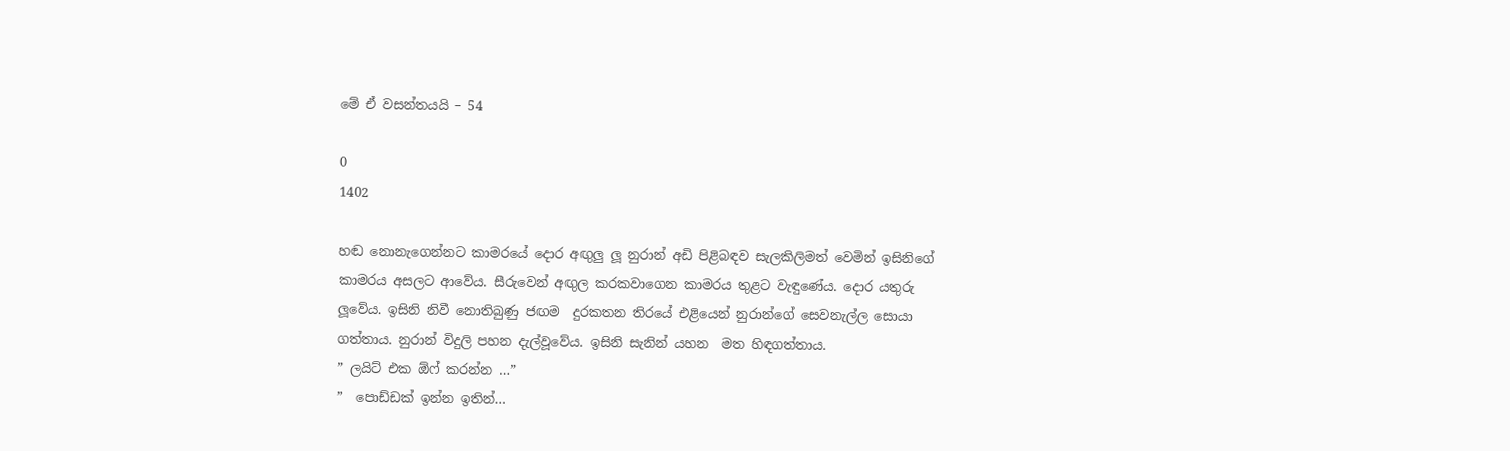මේ ඒ වසන්තයයි – 54

0
1402

හඬ නොනැගෙන්නට කාමරයේ දොර අඟුලු ලූ නුරාන් අඩි පිළිබඳව සැලකිලිමත් වෙමින් ඉසිනිගේ කාමරය අසලට ආවේය. සීරුවෙන් අඟුල කරකවාගෙන කාමරය තුළට වැඳුණේය. දොර යතුරු ලූවේය. ඉසිනි නිවී නොතිබුණු ජඟම  දුරකතන තිරයේ එළියෙන් නුරාන්ගේ සෙවනැල්ල සොයා ගත්තාය. නුරාන් විදුලි පහන දැල්වූවේය. ඉසිනි සැනින් යහන  මත හිඳගත්තාය.
” ලයිට් එක ඕෆ් කරන්න …”
”  පොඩ්ඩක් ඉන්න ඉතින්…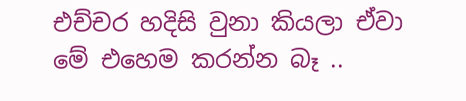එච්චර හදිසි වුනා කියලා ඒවා මේ එහෙම කරන්න බෑ ..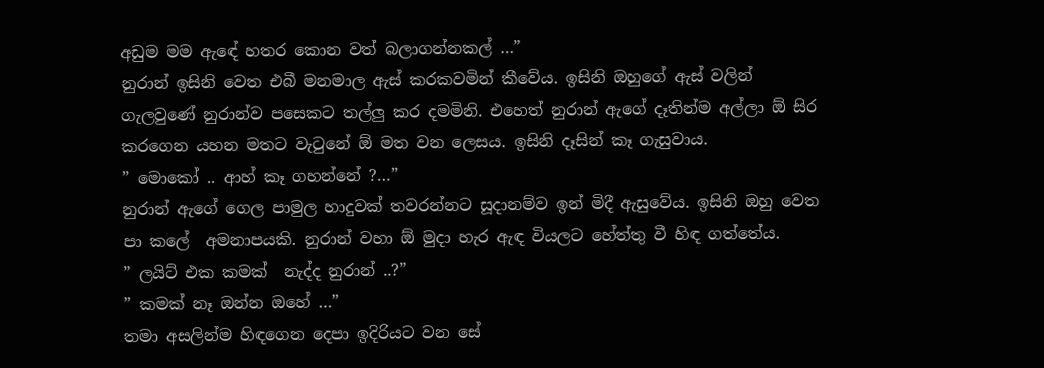අඩුම මම ඇඳේ හතර කොන වත් බලාගන්නකල් …”
නුරාන් ඉසිනි වෙත එබී මනමාල ඇස් කරකවමින් කීවේය. ඉසිනි ඔහුගේ ඇස් වලින් ගැලවුණේ නුරාන්ව පසෙකට තල්ලු කර දමමිනි. එහෙත් නුරාන් ඇගේ දෑතින්ම අල්ලා ඕ සිර කරගෙන යහන මතට වැටුනේ ඕ මත වන ලෙසය. ඉසිනි දෑසින් කෑ ගැසුවාය.
” මොකෝ .. ආහ් කෑ ගහන්නේ ?…”
නුරාන් ඇගේ ගෙල පාමුල හාදුවක් තවරන්නට සූදානම්ව ඉන් මිදී ඇසුවේය. ඉසිනි ඔහු වෙත පා කලේ  අමනාපයකි. නුරාන් වහා ඕ මුදා හැර ඇඳ වියලට හේත්තු වී හිඳ ගත්තේය.
” ලයිට් එක කමක්  නැද්ද නුරාන් ..?”
” කමක් නෑ ඔන්න ඔහේ …”
තමා අසලින්ම හිඳගෙන දෙපා ඉදිරියට වන සේ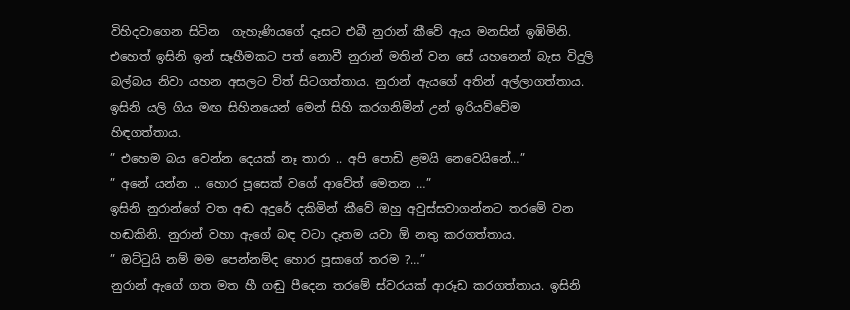විහිදවාගෙන සිටින  ගැහැණියගේ දෑසට එබී නුරාන් කීවේ ඇය මනසින් ඉඹිමිනි. එහෙත් ඉසිනි ඉන් සෑහීමකට පත් නොවී නුරාන් මතින් වන සේ යහනෙන් බැස විදුලි බල්බය නිවා යහන අසලට විත් සිටගත්තාය. නුරාන් ඇයගේ අතින් අල්ලාගත්තාය. ඉසිනි යලි ගිය මඟ සිහිනයෙන් මෙන් සිහි කරගනිමින් උන් ඉරියව්වේම හිඳගත්තාය.
” එහෙම බය වෙන්න දෙයක් නෑ තාරා .. අපි පොඩි ළමයි නෙවෙයිනේ…”
” අනේ යන්න .. හොර පූසෙක් වගේ ආවේත් මෙතන …”
ඉසිනි නුරාන්ගේ වත අඬ අදුරේ දකිමින් කීවේ ඔහු අවුස්සවාගන්නට තරමේ වන හඬකිනි. නුරාන් වහා ඇගේ බඳ වටා දෑතම යවා ඕ නතු කරගත්තාය.
” ඔට්ටුයි නම් මම පෙන්නම්ද හොර පූසාගේ තරම ?…”
නුරාන් ඇගේ ගත මත හී ගඬු පීදෙන තරමේ ස්වරයක් ආරූඩ කරගත්තාය. ඉසිනි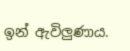ඉන් ඇවිලුණාය.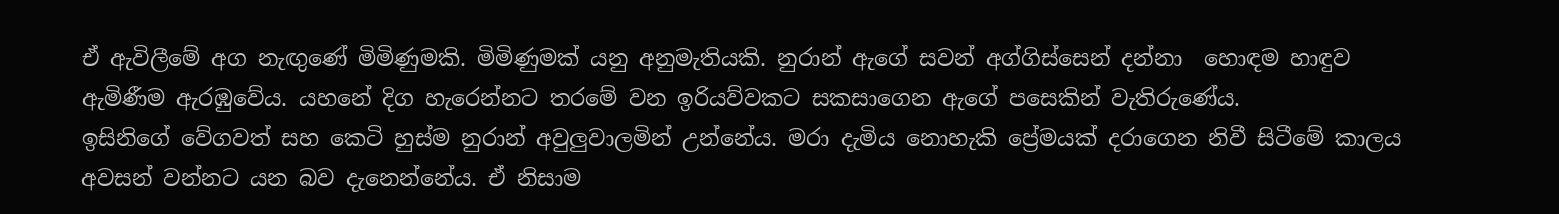ඒ ඇවිලීමේ අග නැඟුණේ මිමිණුමකි. මිමිණුමක් යනු අනුමැතියකි. නුරාන් ඇගේ සවන් අග්ගිස්සෙන් දන්නා  හොඳම හාඳුව ඇමිණීම ඇරඹුවේය. යහනේ දිග හැරෙන්නට තරමේ වන ඉරියව්වකට සකසාගෙන ඇගේ පසෙකින් වැතිරුණේය.
ඉසිනිගේ වේගවත් සහ කෙටි හුස්ම නුරාන් අවුලුවාලමින් උන්නේය. මරා දැමිය නොහැකි ප්‍රේමයක් දරාගෙන නිවී සිටීමේ කාලය අවසන් වන්නට යන බව දැනෙන්නේය. ඒ නිසාම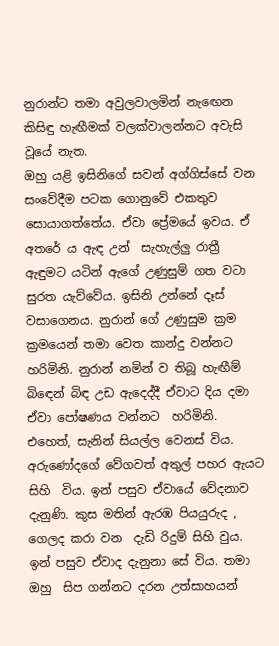නුරාන්‍ට තමා අවුලවාලමින් නැඟෙන කිසිඳු හැඟීමක් වලක්වාලන්නට අවැසි වූයේ නැත.
ඔහු යළි ඉසිනිගේ සවන් අග්ගිස්සේ වන සංවේදීම පටක ගොනුවේ එකතුව සොයාගත්තේය. ඒවා ප්‍රේමයේ ඉවය. ඒ අතරේ ය ඇඳ උන්  සැහැල්ලු රාත්‍රී ඇඳුමට යටින් ඇගේ උණුසුම් ගත වටා සුරත යැව්වේය. ඉසිනි උන්නේ දෑස් වසාගෙනය. නුරාන් ගේ උණුසුම ක්‍රම ක්‍රමයෙන් තමා වෙත කාන්දු වන්නට හරිමිනි. නුරාන් නමින් ව තිබූ හැඟීම් බිඳෙන් බිඳ උඩ ඇදෙද්දී ඒවාට දිය දමා ඒවා පෝෂණය වන්නට  හරිමිනි.
එහෙත්, සැනින් සියල්ල වෙනස් විය. අරුණෝදගේ වේගවත් අතුල් පහර ඇයට  සිහි  විය. ඉන් පසුව ඒවායේ වේදනාව දැනුණි. කුස මතින් ඇරඹ පියයුරුද , ගෙලද කරා වන  දැඩි රිදුම් සිහි වුය. ඉන් පසුව ඒවාද දැනුනා සේ විය. තමා ඔහු  සිප ගන්නට දරන උත්සාහයන්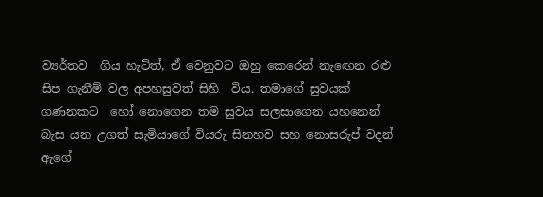ව්‍යර්තව  ගිය හැටිත්, ඒ වෙනුවට ඔහු කෙරෙන් නැඟෙන රළු සිප ගැනීම් වල අපහසුවත් සිහි  විය. තමාගේ සුවයක් ගණනකට  හෝ නොගෙන තම සුවය සලසාගෙන යහනෙන් බැස යන උගත් සැමියාගේ වියරු සිනහව සහ නොසරුප් වදන් ඇගේ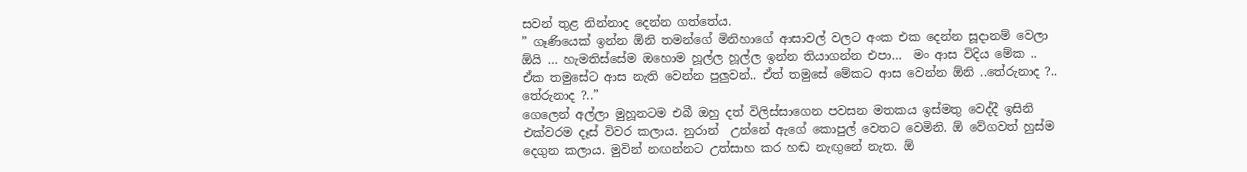සවන් තුළ නින්නාද දෙන්න ගත්තේය.
” ගෑණියෙක් ඉන්න ඕනි තමන්ගේ මිනිහාගේ ආසාවල් වලට අංක එක දෙන්න සූදානම් වෙලා ඕයි … හැමතිස්සේම ඔහොම හූල්ල හූල්ල ඉන්න තියාගන්න එපා…  මං ආස විදිය මේක .. ඒක තමුසේට ආස නැති වෙන්න පුලුවන්.. ඒත් තමුසේ මේකට ආස වෙන්න ඕනි ..තේරුනාද ?.. තේරුනාද ?..”
ගෙලෙන් අල්ලා මුහූනටම එබී ඔහු දත් විලිස්සාගෙන පවසන මතකය ඉස්මතු වෙද්දී ඉසිනි එක්වරම දෑස් විවර කලාය. නුරාන්  උන්නේ ඇගේ කොපුල් වෙතට වෙමිනි. ඕ වේගවත් හුස්ම දෙගුන කලාය. මුවින් නඟන්නට උත්සාහ කර හඬ නැඟුනේ නැත. ඕ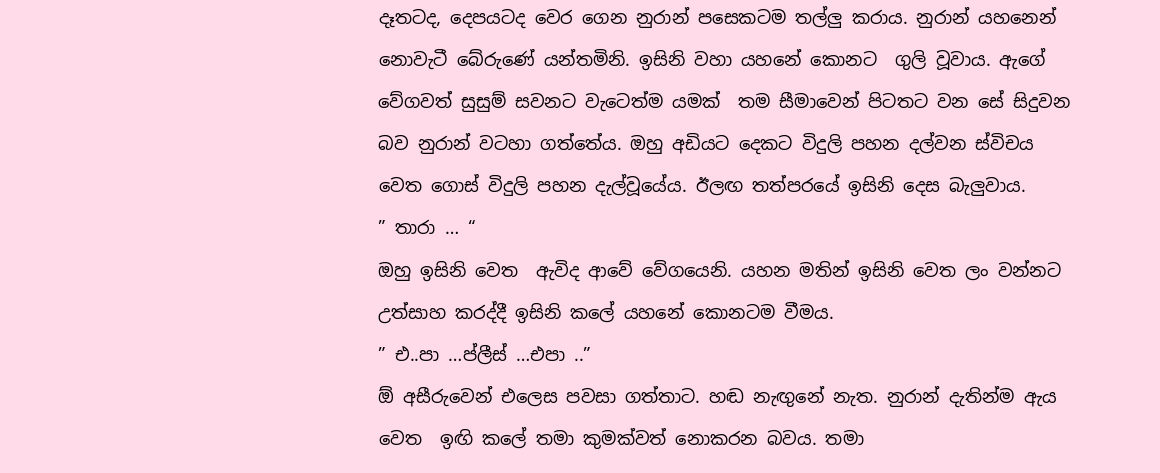දෑතටද, දෙපයටද වෙර ගෙන නුරාන් පසෙකටම තල්ලු කරාය. නුරාන් යහනෙන් නොවැටී බේරුණේ යන්තමිනි. ඉසිනි වහා යහනේ කොනට  ගුලි වූවාය. ඇගේ වේගවත් සුසුම් සවනට වැටෙත්ම යමක්  තම සීමාවෙන් පිටතට වන සේ සිදුවන බව නුරාන් වටහා ගත්තේය. ඔහු අඩියට දෙකට විදුලි පහන දල්වන ස්විචය වෙත ගොස් විදුලි පහන දැල්වූයේය. ඊලඟ තත්පරයේ ඉසිනි දෙස බැලුවාය.
” තාරා … “
ඔහු ඉසිනි වෙත  ඇවිද ආවේ වේගයෙනි. යහන මතින් ඉසිනි වෙත ලං වන්නට උත්සාහ කරද්දී ඉසිනි කලේ යහනේ කොනටම වීමය.
” එ..පා …ප්ලීස් …එපා ..”
ඕ අසීරුවෙන් එලෙස පවසා ගත්තාට. හඬ නැඟුනේ නැත. නුරාන් දැතින්ම ඇය වෙත  ඉඟි කලේ තමා කුමක්වත් නොකරන බවය. තමා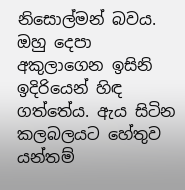නිසොල්මන් බවය. ඔහු දෙපා අකුලාගෙන ඉසිනි ඉදිරියෙන් හිඳ ගත්තේය. ඇය සිටින කලබලයට හේතුව යන්තම්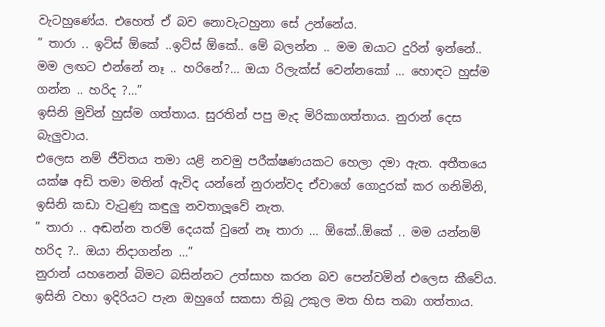වැටහුණේය. එහෙත් ඒ බව නොවැටහුනා සේ උන්නේය.
” තාරා .. ඉට්ස් ඕකේ ..ඉට්ස් ඕකේ.. මේ බලන්න .. මම ඔයාට දුරින් ඉන්නේ.. මම ලඟට එන්නේ නෑ .. හරිනේ?… ඔයා රිලැක්ස් වෙන්නකෝ … හොඳට හුස්ම ගන්න .. හරිද ?…”
ඉසිනි මුවින් හුස්ම ගත්තාය. සුරතින් පපු මැද මිරිකාගත්තාය. නුරාන් දෙස බැලුවාය.
එලෙස නම් ජීවිතය තමා යළි නවමු පරීක්ෂණයකට හෙලා දමා ඇත. අතීතයෙ යක්ෂ අඩි තමා මතින් ඇවිද යන්නේ නුරාන්වද ඒවාගේ ගොදුරක් කර ගනිමිනි, ඉසිනි කඩා වැටුණු කඳුලු නවතාලූවේ නැත.
” තාරා .. අඬන්න තරම් දෙයක් වුනේ නෑ තාරා … ඕකේ..ඕකේ .. මම යන්නම් හරිද ?.. ඔයා නිදාගන්න …”
නුරාන් යහනෙන් බිමට බසින්නට උත්සාහ කරන බව පෙන්වමින් එලෙස කීවේය.  ඉසිනි වහා ඉදිරියට පැන ඔහුගේ සකසා තිබූ උකුල මත හිස තබා ගත්තාය.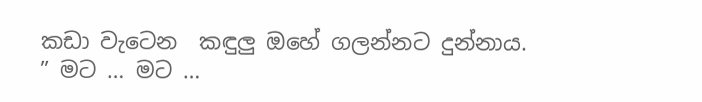කඩා වැටෙන  කඳුලු ඔහේ ගලන්නට දුන්නාය.
” මට … මට …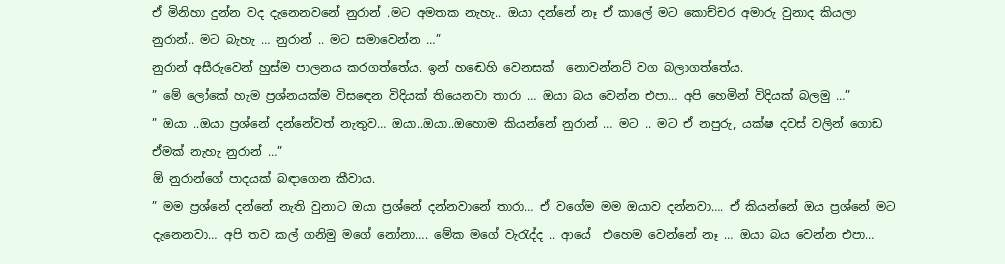ඒ මිනිහා දුන්න වද දැනෙනවනේ නුරාන් .මට අමතක නැහැ.. ඔයා දන්නේ නෑ ඒ කාලේ මට කොච්චර අමාරු වුනාද කියලා නුරාන්.. මට බැහැ … නුරාන් .. මට සමාවෙන්න …”
නුරාන් අසීරුවෙන් හුස්ම පාලනය කරගත්තේය. ඉන් හඬෙහි වෙනසක්  නොවන්නට් වග බලාගත්තේය.
” මේ ලෝකේ හැම ප්‍රශ්නයක්ම විසඳෙන විදියක් තියෙනවා තාරා … ඔයා බය වෙන්න එපා… අපි හෙමින් විදියක් බලමු …”
” ඔයා ..ඔයා ප්‍රශ්නේ දන්නේවත් නැතුව… ඔයා..ඔයා..ඔහොම කියන්නේ නුරාන් … මට .. මට ඒ නපුරු, යක්ෂ දවස් වලින් ගොඩ ඒමක් නැහැ නුරාන් …”
ඕ නුරාන්ගේ පාදයක් බඳාගෙන කීවාය.
” මම ප්‍රශ්නේ දන්නේ නැති වුනාට ඔයා ප්‍රශ්නේ දන්නවානේ තාරා… ඒ වගේම මම ඔයාව දන්නවා…. ඒ කියන්නේ ඔය ප්‍රශ්නේ මට දැනෙනවා… අපි තව කල් ගනිමු මගේ නෝනා…. මේක මගේ වැරැද්ද .. ආයේ  එහෙම වෙන්නේ නෑ … ඔයා බය වෙන්න එපා…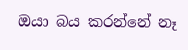ඔයා බය කරන්නේ නෑ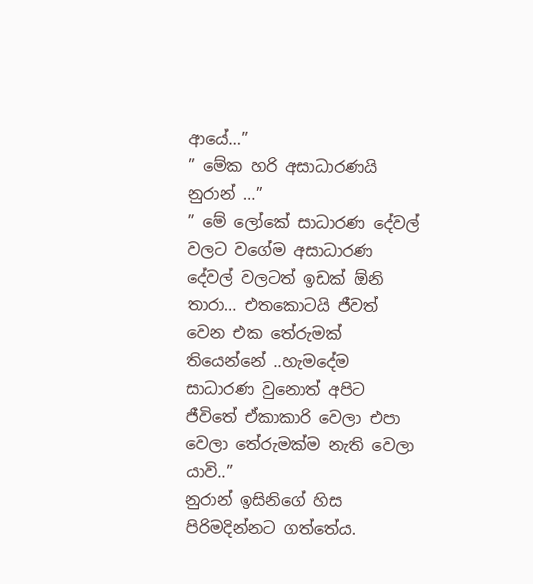ආයේ…”
” මේක හරි අසාධාරණයි නුරාන් …”
” මේ ලෝකේ සාධාරණ දේවල් වලට වගේම අසාධාරණ දේවල් වලටත් ඉඩක් ඕනි තාරා… එතකොටයි ජීවත් වෙන එක තේරුමක් තියෙන්නේ ..හැමදේම සාධාරණ වුනොත් අපිට ජීවිතේ ඒකාකාරි වෙලා එපා වෙලා තේරුමක්ම නැති වෙලා යාවි..”
නුරාන් ඉසිනිගේ හිස පිරිමදින්නට ගත්තේය.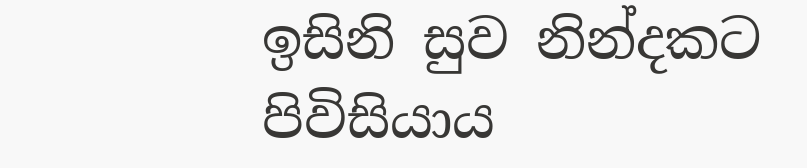ඉසිනි සුව නින්දකට පිවිසියාය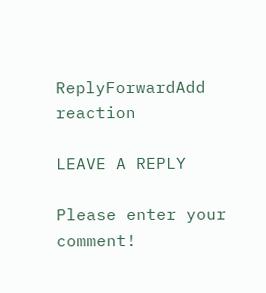ReplyForwardAdd reaction

LEAVE A REPLY

Please enter your comment!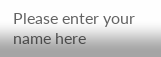Please enter your name here